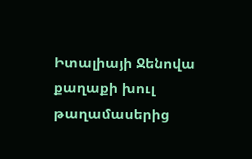Իտալիայի Ջենովա քաղաքի խուլ թաղամասերից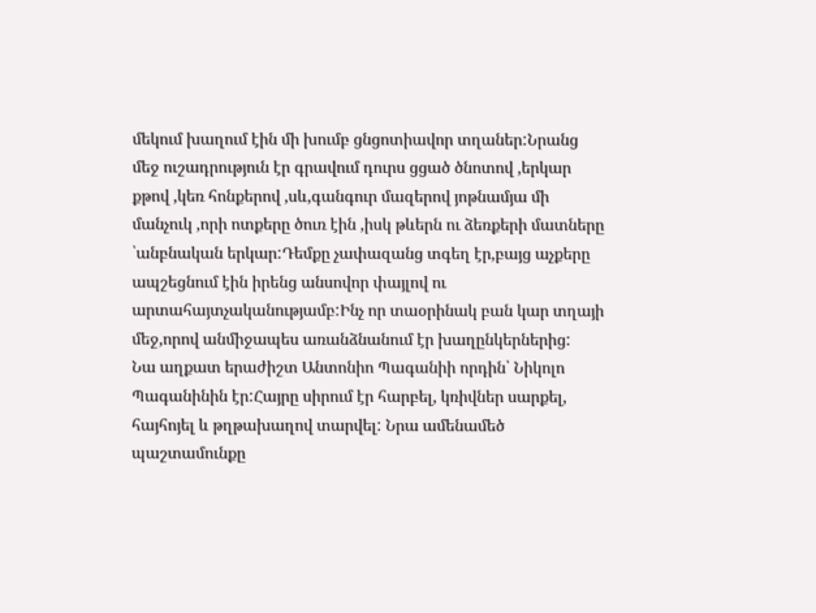մեկում խաղում էին մի խումբ ցնցոտիավոր տղաներ:Նրանց մեջ ուշադրություն էր գրավում դուրս ցցած ծնոտով ,երկար քթով ,կեռ հոնքերով ,սև,գանգուր մազերով յոթնամյա մի մանչուկ ,որի ոտքերը ծուռ էին ,իսկ թևերն ու ձեռքերի մատները ՝անբնական երկար:Դեմքը չափազանց տգեղ էր,բայց աչքերը ապշեցնում էին իրենց անսովոր փայլով ու արտահայտչականությամբ:Ինչ որ տաօրինակ բան կար տղայի մեջ,որով անմիջապես առանձնանում էր խաղընկերներից:
Նա աղքատ երաժիշտ Անտոնիո Պագանիի որդին՝ Նիկոլո Պագանինին էր:Հայրը սիրում էր հարբել, կռիվներ սարքել, հայհոյել և թղթախաղով տարվել: Նրա ամենամեծ պաշտամունքը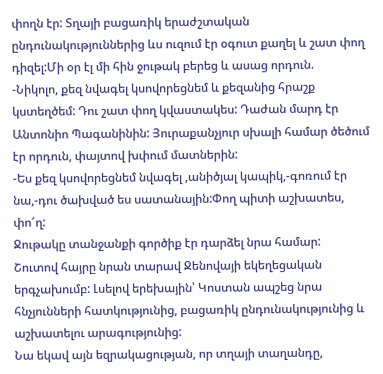փողն էր: Տղայի բացառիկ երաժշտական ընդունակություններից ևս ուզում էր օգուտ քաղել և շատ փող դիզել:Մի օր էլ մի հին ջութակ բերեց և ասաց որդուն.
-Նիկոլո, քեզ նվագել կսովորեցնեմ և քեզանից հրաշք կստեղծեմ: Դու շատ փող կվաստակես: Դաժան մարդ էր Անտոնիո Պագանինին: Յուրաքանչյուր սխալի համար ծեծում էր որդուն, փայտով խփում մատներին:
-Ես քեզ կսովորեցնեմ նվագել ,անիծյալ կապիկ,-գոռում էր նա,-դու ծախված ես սատանային:Փող պիտի աշխատես, փո՜ղ:
Ջութակը տանջանքի գործիք էր դարձել նրա համար:
Շուտով հայրը նրան տարավ Ջենովայի եկեղեցական երգչախումբ: Լսելով երեխային՝ Կոստան ապշեց նրա հնչյունների հատկությունից, բացառիկ ընդունակությունից և աշխատելու արագությունից:
Նա եկավ այն եզրակացության, որ տղայի տաղանդը,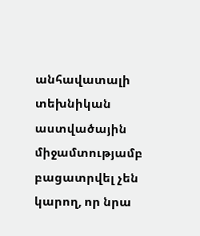անհավատալի տեխնիկան աստվածային միջամտությամբ բացատրվել չեն կարող, որ նրա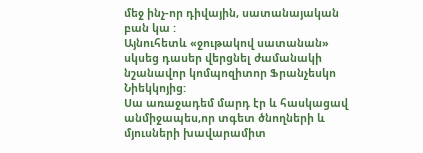մեջ ինչ-որ դիվային, սատանայական բան կա :
Այնուհետև «ջութակով սատանան» սկսեց դասեր վերցնել ժամանակի նշանավոր կոմպոզիտոր Ֆրանչեսկո Նիեկկոյից:
Սա առաջադեմ մարդ էր և հասկացավ անմիջապես,որ տգետ ծնողների և մյուսների խավարամիտ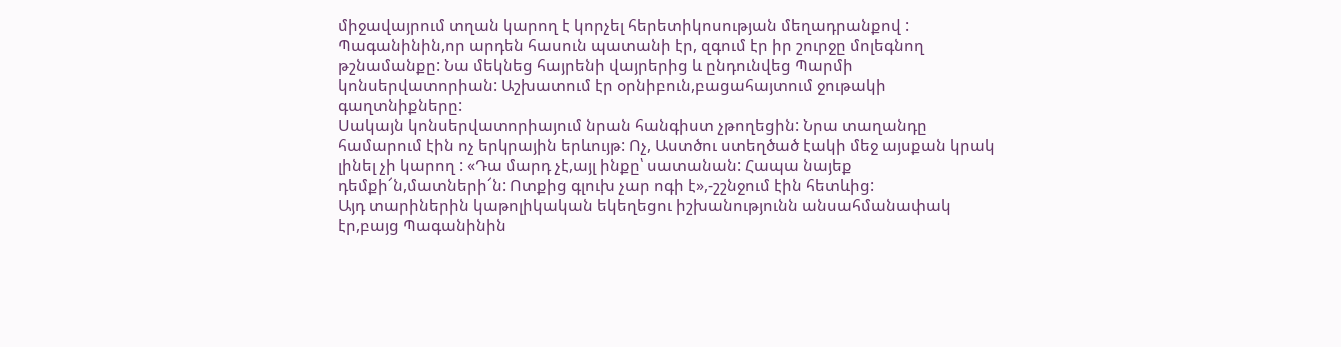միջավայրում տղան կարող է կորչել հերետիկոսության մեղադրանքով :
Պագանինին,որ արդեն հասուն պատանի էր, զգում էր իր շուրջը մոլեգնող թշնամանքը: Նա մեկնեց հայրենի վայրերից և ընդունվեց Պարմի կոնսերվատորիան: Աշխատում էր օրնիբուն,բացահայտում ջութակի գաղտնիքները:
Սակայն կոնսերվատորիայում նրան հանգիստ չթողեցին: Նրա տաղանդը համարում էին ոչ երկրային երևույթ: Ոչ, Աստծու ստեղծած էակի մեջ այսքան կրակ լինել չի կարող : «Դա մարդ չէ,այլ ինքը՝ սատանան: Հապա նայեք դեմքի՜ն,մատների՜ն: Ոտքից գլուխ չար ոգի է»,-շշնջում էին հետևից:
Այդ տարիներին կաթոլիկական եկեղեցու իշխանությունն անսահմանափակ էր,բայց Պագանինին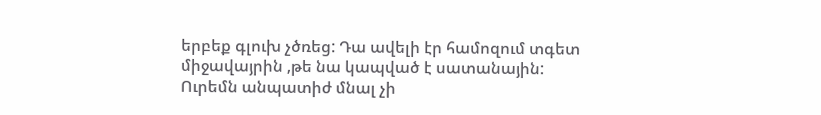երբեք գլուխ չծռեց: Դա ավելի էր համոզում տգետ միջավայրին ,թե նա կապված է սատանային: Ուրեմն անպատիժ մնալ չի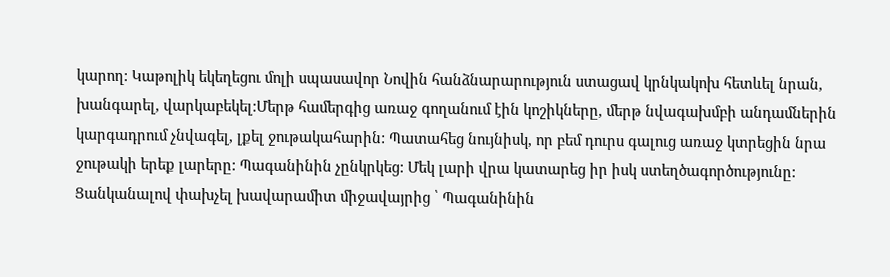կարող: Կաթոլիկ եկեղեցու մոլի սպասավոր Նովին հանձնարարություն ստացավ կրնկակոխ հետևել նրան, խանգարել, վարկաբեկել:Մերթ համերգից առաջ գողանում էին կոշիկները, մերթ նվագախմբի անդամներին կարգադրում չնվագել, լքել ջութակահարին: Պատահեց նույնիսկ, որ բեմ դուրս գալուց առաջ կտրեցին նրա ջութակի երեք լարերը: Պագանինին չընկրկեց: Մեկ լարի վրա կատարեց իր իսկ ստեղծագործությունը:
Ցանկանալով փախչել խավարամիտ միջավայրից ՝ Պագանինին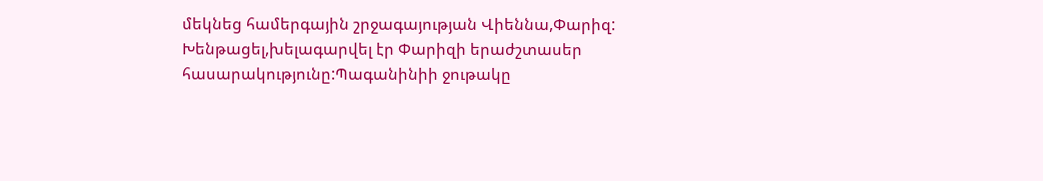մեկնեց համերգային շրջագայության Վիեննա,Փարիզ:
Խենթացել,խելագարվել էր Փարիզի երաժշտասեր հասարակությունը:Պագանինիի ջութակը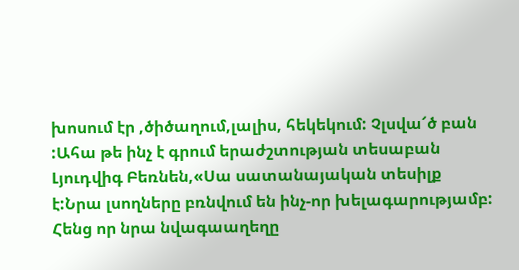խոսում էր ,ծիծաղում,լալիս, հեկեկում: Չլսվա՜ծ բան :Ահա թե ինչ է գրում երաժշտության տեսաբան Լյուդվիգ Բեռնեն,«Սա սատանայական տեսիլք է:Նրա լսողները բռնվում են ինչ-որ խելագարությամբ: Հենց որ նրա նվագաաղեղը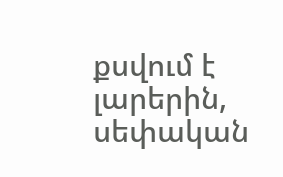քսվում է լարերին, սեփական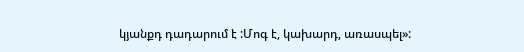կյանքդ դադարում է :Մոգ է, կախարդ, առասպել»: